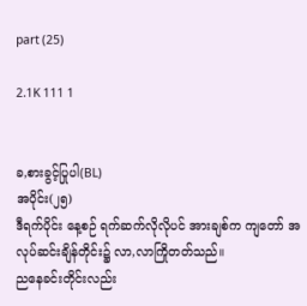part (25)

2.1K 111 1


ခ,စားခွင့်ပြုပါ(BL)
အပိုင်း(၂၅)
ဒီရက်ပိုင်း နေ့စဉ် ရက်ဆက်လိုလိုပင် အားချစ်က ကျတော် အလုပ်ဆင်းချိန်တိုင်း၌ လာ,လာကြိုတတ်သည်။
ညနေခင်းတိုင်းလည်း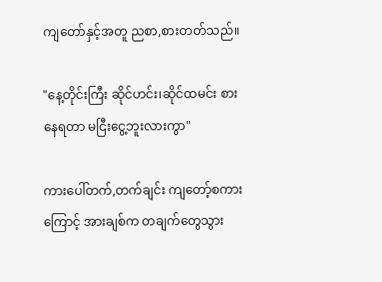ကျတော်နှင့်အတူ ညစာ,စားတတ်သည်။

"နေ့တိုင်းကြီး ဆိုင်ဟင်း၊ဆိုင်ထမင်း စားနေရတာ မငြီးငွေ့ဘူးလားကွာ"

ကားပေါ်တက်,တက်ချင်း ကျတော့်စကားကြောင့် အားချစ်က တချက်တွေသွား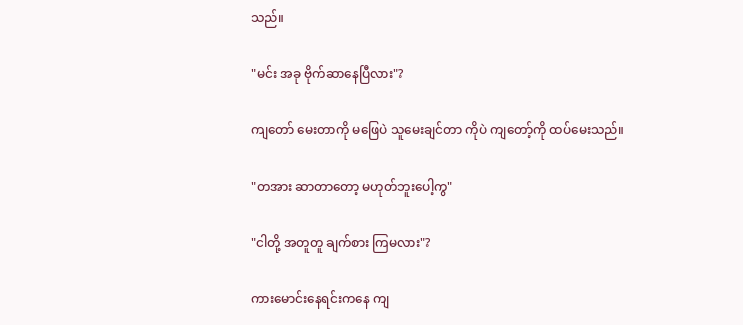သည်။

"မင်း အခု ဗိုက်ဆာနေပြီလား"?

ကျတော် မေးတာကို မဖြေပဲ သူမေးချင်တာ ကိုပဲ ကျတော့်ကို ထပ်မေးသည်။

"တအား ဆာတာတော့ မဟုတ်ဘူးပေါ့ကွ"

"ငါတို့ အတူတူ ချက်စား ကြမလား"?

ကားမောင်းနေရင်းကနေ ကျ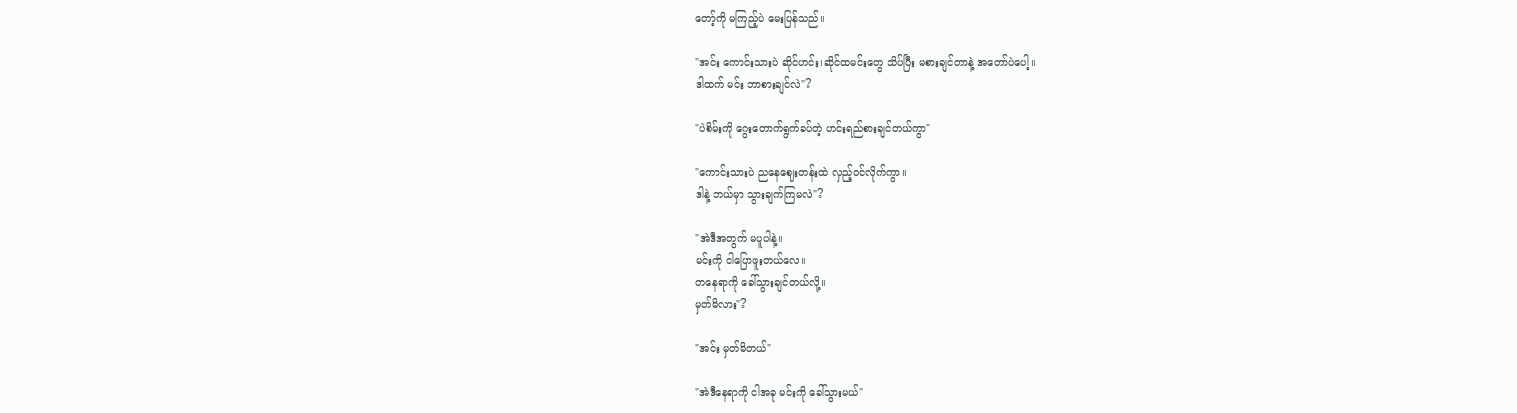တော့်ကို မကြည့်ပဲ မေးပြန်သည်။

"အင်း ကောင်းသားပဲ ဆိုင်ဟင်း၊ဆိုင်ထမင်းတွေ သိပ်ပြီး မစားချင်တာနဲ့ အတော်ပဲပေါ့။
ဒါထက် မင်း ဘာစားချင်လဲ"?

"ပဲစိမ်းကို ဂွေးတောက်ရွက်ခပ်တဲ့ ဟင်းရည်စားချင်တယ်ကွာ"

"ကောင်းသားပဲ ညနေဈေးတန်းထဲ လှည့်ဝင်လိုက်ကွာ။
ဒါနဲ့ ဘယ်မှာ သွားချက်ကြမလဲ"?

"အဲဒီအတွက် မပူပါနဲ့။
မင်းကို ငါပြောဖူးတယ်လေ။
တနေရာကို ခေါ်သွားချင်တယ်လို့။
မှတ်မိလား"?

"အင်း မှတ်မိတယ်"

"အဲဒီနေရာကို ငါအခု မင်းကို ခေါ်သွားမယ်"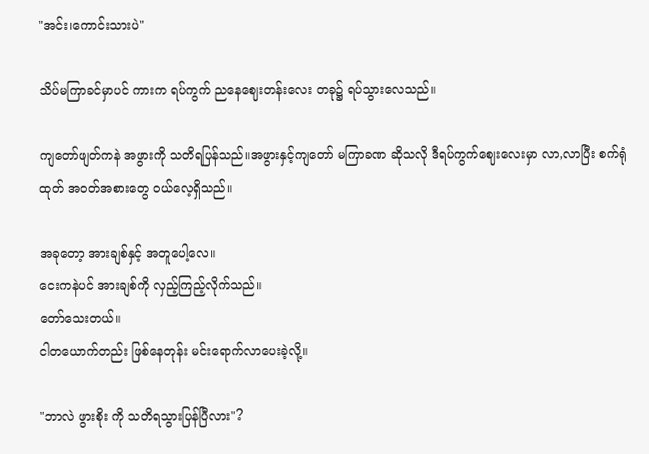"အင်း၊ကောင်းသားပဲ"

သိပ်မကြာခင်မှာပင် ကားက ရပ်ကွက် ညနေဈေးတန်းလေး တခု၌ ရပ်သွားလေသည်။

ကျတော်ဖျတ်ကနဲ အဖွားကို သတိရပြန်သည်။အဖွားနှင့်ကျတော် မကြာခဏ ဆိုသလို ဒီရပ်ကွက်ဈေးလေးမှာ လာ,လာပြီး စက်ရုံထုတ် အဝတ်အစားတွေ ဝယ်လေ့ရှိသည်။

အခုတော့ အားချစ်နှင့် အတူပေါ့လေ။
ငေးကနဲပင် အားချစ်ကို လှည့်ကြည့်လိုက်သည်။
တော်သေးတယ်။
ငါတယောက်တည်း ဖြစ်နေတုန်း မင်းရောက်လာပေးခဲ့လို့။

"ဘာလဲ ဖွားစိုး ကို သတိရသွားပြန်ပြီလား"?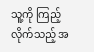သူ့ကို ကြည့်လိုက်သည့် အ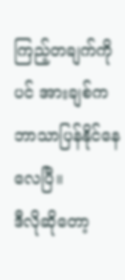ကြည့်တချက်ကိုပင် အားချစ်က ဘာသာပြန်နိုင်နေလေပြီ။
ဒီလိုဆိုတော့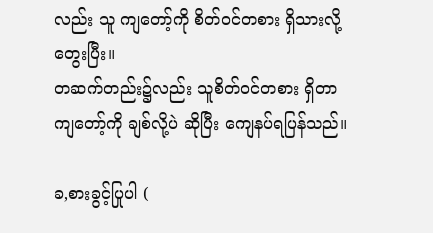လည်း သူ ကျတော့်ကို စိတ်ဝင်တစား ရှိသားလို့ တွေးပြီး။
တဆက်တည်း၌လည်း သူစိတ်ဝင်တစား ရှိတာ ကျတော့်ကို ချစ်လို့ပဲ ဆိုပြီး ကျေနပ်ရပြန်သည်။

ခ,စားခွင့်ပြုပါ (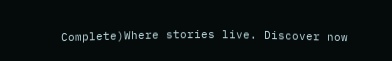Complete)Where stories live. Discover now